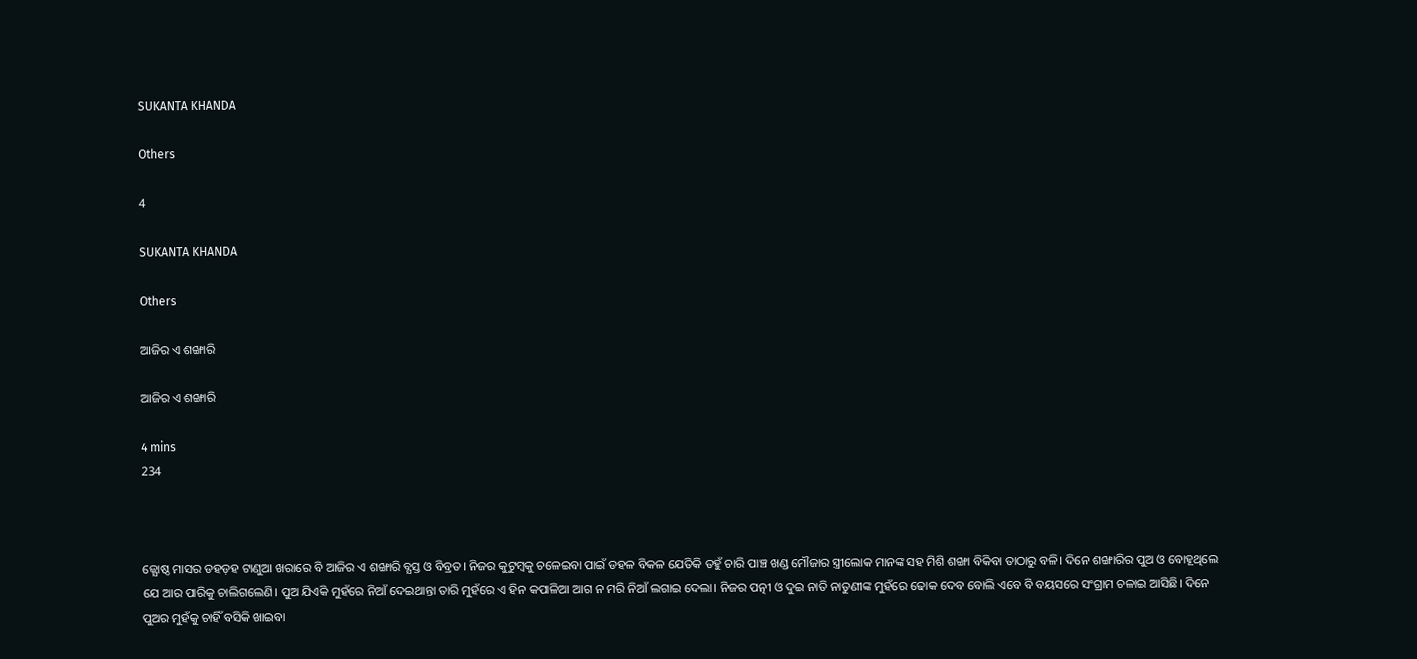SUKANTA KHANDA

Others

4

SUKANTA KHANDA

Others

ଆଜିର ଏ ଶଙ୍ଖାରି

ଆଜିର ଏ ଶଙ୍ଖାରି

4 mins
234



ଜ୍ଯୋଷ୍ଠ ମାସର ଡହଡ଼ହ ଟାଣୁଆ ଖରାରେ ବି ଆଜିର ଏ ଶଙ୍ଖାରି ବ୍ଯସ୍ତ ଓ ବିବ୍ରତ। ନିଜର କୁଟୁମ୍ଵକୁ ଚଳେଇବା ପାଇଁ ଡହଳ ବିକଳ ଯେତିକି ତହୁଁ ଚାରି ପାଞ୍ଚ ଖଣ୍ଡ ମୌଜାର ସ୍ତ୍ରୀଲୋକ ମାନଙ୍କ ସହ ମିଶି ଶଙ୍ଖା ବିକିବା ତାଠାରୁ ବଳି। ଦିନେ ଶଙ୍ଖାରିର ପୁଅ ଓ ବୋହୂଥିଲେ ଯେ ଆର ପାରିକୁ ଚାଲିଗଲେଣି। ପୁଅ ଯିଏକି ମୁହଁରେ ନିଆଁ ଦେଇଥାନ୍ତା ତାରି ମୁହଁରେ ଏ ହିନ କପାଳିଆ ଆଗ ନ ମରି ନିଆଁ ଲଗାଇ ଦେଲା। ନିଜର ପତ୍ନୀ ଓ ଦୁଇ ନାତି ନାତୁଣୀଙ୍କ ମୁହଁରେ ଢୋକ ଦେବ ବୋଲି ଏବେ ବି ବୟସରେ ସଂଗ୍ରାମ ଚଳାଇ ଆସିଛି। ଦିନେ ପୁଅର ମୁହଁକୁ ଚାହିଁ ବସିକି ଖାଇବା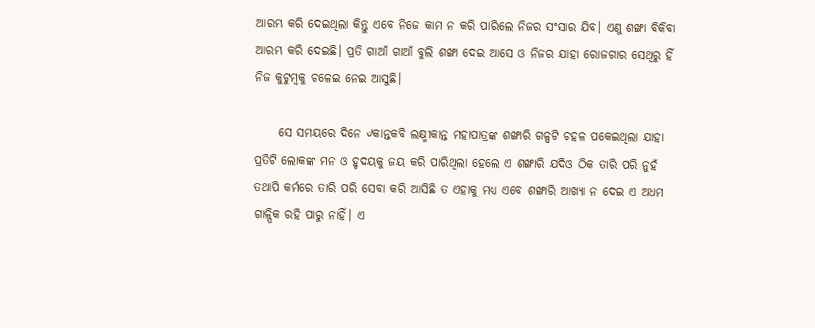ଆରମ୍ଭ କରି ଦେଇଥିଲା କିନ୍ତୁ ଏବେ ନିଜେ କାମ ନ କରି ପାରିଲେ ନିଜର ସଂସାର ଯିବ। ଏଣୁ ଶଙ୍ଖା ବିକିବା ଆରମ୍ଭ କରି ଦେଇଛି। ପ୍ରତି ଗାଆଁ ଗାଆଁ ବୁଲି ଶଙ୍ଖା ଦେଇ ଆସେ ଓ ନିଜର ଯାହା ରୋଜଗାର ସେଥିରୁ ହିଁ ନିଜ କୁଟୁମ୍ବକୁ ଚଳେଇ ନେଇ ଆସୁଛି।

     ସେ ସମୟରେ ଦିନେ ୰କାନ୍ତକବି ଲକ୍ଷ୍ମୀକାନ୍ତ ମହାପାତ୍ରଙ୍କ ଶଙ୍ଖାରି ଗଳ୍ପଟି ଚହଳ ପକେଇଥିଲା ଯାହା ପ୍ରତିଟି ଲୋକଙ୍କ ମନ ଓ ହୃଦୟକୁ ଜୟ କରି ପାରିଥିଲା ହେଲେ ଏ ଶଙ୍ଖାରି ଯଦିଓ ଠିକ ତାରି ପରି ନୁହଁ ତଥାପି କର୍ମରେ ତାରି ପରି ସେବା କରି ଆସିଛି ତ ଏହାକୁ ମଧ୍ଯ ଏବେ ଶଙ୍ଖାରି ଆଖ୍ଯା ନ ଦେଇ ଏ ଅଧମ ଗାଳ୍ପିକ ରହି ପାରୁ ନାହିଁ। ଏ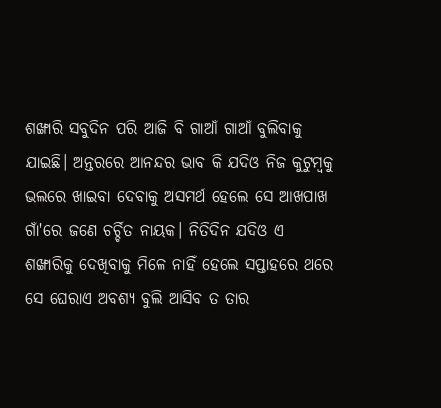ଶଙ୍ଖାରି ସବୁଦିନ ପରି ଆଜି ବି ଗାଆଁ ଗାଆଁ ବୁଲିବାକୁ ଯାଇଛି। ଅନ୍ତରରେ ଆନନ୍ଦର ଭାବ କି ଯଦିଓ ନିଜ କୁଟୁମ୍ବକୁ ଭଲରେ ଖାଇବା ଦେବାକୁ ଅସମର୍ଥ ହେଲେ ସେ ଆଖପାଖ ଗାଁ'ରେ ଜଣେ ଚର୍ଚ୍ଚିତ ନାୟକ। ନିତିଦିନ ଯଦିଓ ଏ ଶଙ୍ଖାରିକୁ ଦେଖିବାକୁ ମିଳେ ନାହିଁ ହେଲେ ସପ୍ତାହରେ ଥରେ ସେ ଘେରାଏ ଅବଶ୍ଯ ବୁଲି ଆସିବ ତ ତାର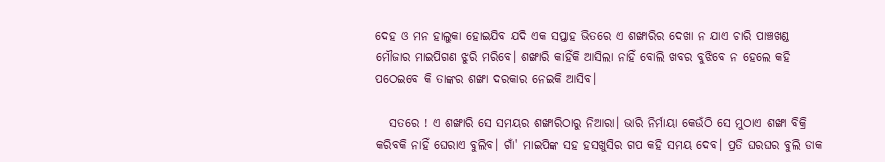ଦେହ ଓ ମନ ହାଲୁକା ହୋଇଯିବ ଯଦି ଏକ ସପ୍ତାହ ଭିତରେ ଏ ଶଙ୍ଖାରିର ଦେଖା ନ ଯାଏ ଚାରି ପାଞ୍ଚଖଣ୍ଡ ମୌଜାର ମାଇପିଗଣ ଝୁରି ମରିବେ। ଶଙ୍ଖାରି କାହିଁକି ଆସିଲା ନାହିଁ ବୋଲି ଖବର ବୁଝିବେ ନ ହେଲେ କହି ପଠେଇବେ କି ତାଙ୍କର ଶଙ୍ଖା ଦରକାର ନେଇକି ଆସିବ।

   ସତରେ ! ଏ ଶଙ୍ଖାରି ସେ ସମୟର ଶଙ୍ଖାରିଠାରୁ ନିଆରା। ଭାରି ନିର୍ମାୟା କେଉଁଠି ସେ ମୁଠାଏ ଶଙ୍ଖା ବିକ୍ରି କରିବକି ନାହିଁ ଘେରାଏ ବୁଲିବ। ଗାଁ' ମାଇପିଙ୍କ ସହ ହସଖୁସିର ଗପ କହି ସମୟ ଦେବ। ପ୍ରତି ଘରଘର ବୁଲି ଡାକ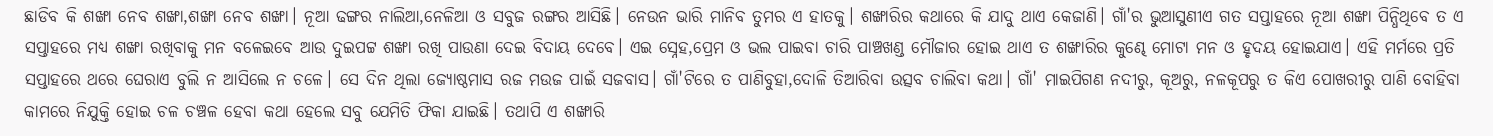ଛାଡିବ କି ଶଙ୍ଖା ନେବ ଶଙ୍ଖା,ଶଙ୍ଖା ନେବ ଶଙ୍ଖା। ନୂଆ ଢଙ୍ଗର ନାଲିଆ,ନେଳିଆ ଓ ସବୁଜ ରଙ୍ଗର ଆସିଛି। ନେଉନ ଭାରି ମାନିବ ତୁମର ଏ ହାତକୁ। ଶଙ୍ଖାରିର କଥାରେ କି ଯାଦୁ ଥାଏ କେଜାଣି। ଗାଁ'ର ଭୁଆସୁଣୀଏ ଗତ ସପ୍ତାହରେ ନୂଆ ଶଙ୍ଖା ପିନ୍ଧିଥିବେ ତ ଏ ସପ୍ତାହରେ ମଧ୍ଯ ଶଙ୍ଖା ରଖିବାକୁ ମନ ବଳେଇବେ ଆଉ ଦୁଇପଟ୍ଟ ଶଙ୍ଖା ରଖି ପାଉଣା ଦେଇ ବିଦାୟ ଦେବେ। ଏଇ ସ୍ନେହ,ପ୍ରେମ ଓ ଭଲ ପାଇବା ଚାରି ପାଞ୍ଚଖଣ୍ଡ ମୌଜାର ହୋଇ ଥାଏ ତ ଶଙ୍ଖାରିର କୁଣ୍ଢେ ମୋଟା ମନ ଓ ହୃଦୟ ହୋଇଯାଏ। ଏହି ମର୍ମରେ ପ୍ରତି ସପ୍ତାହରେ ଥରେ ଘେରାଏ ବୁଲି ନ ଆସିଲେ ନ ଚଳେ। ସେ ଦିନ ଥିଲା ଜ୍ଯୋଷ୍ଠମାସ ରଜ ମଉଜ ପାଇଁ ସଜବାସ। ଗାଁ'ଟିରେ ତ ପାଣିବୁହା,ଦୋଳି ତିଆରିବା ଉତ୍ସବ ଚାଲିବା କଥା। ଗାଁ' ମାଇପିଗଣ ନଦୀରୁ, କୂଅରୁ, ନଳକୂପରୁ ତ କିଏ ପୋଖରୀରୁ ପାଣି ବୋହିବା କାମରେ ନିଯୁକ୍ତି ହୋଇ ଚଳ ଚଞ୍ଚଳ ହେବା କଥା ହେଲେ ସବୁ ଯେମିତି ଫିକା ଯାଇଛି। ତଥାପି ଏ ଶଙ୍ଖାରି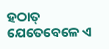ହଠାତ୍ ଯେତେବେଳେ ଏ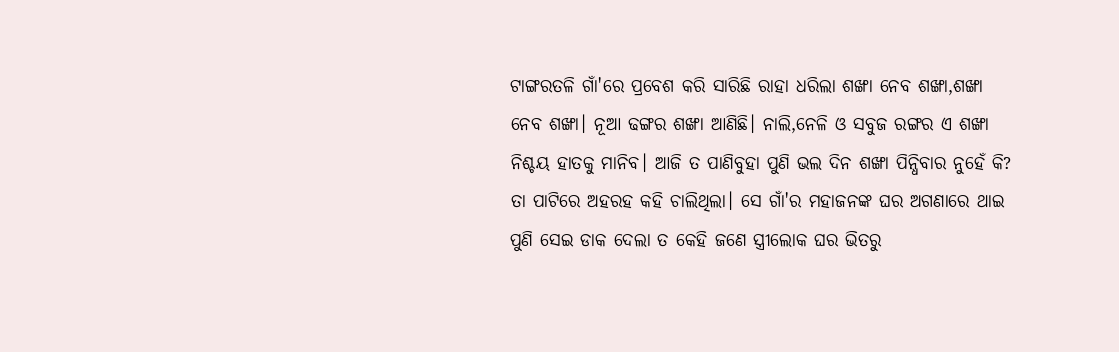ଟାଙ୍ଗରତଳି ଗାଁ'ରେ ପ୍ରବେଶ କରି ସାରିଛି ରାହା ଧରିଲା ଶଙ୍ଖା ନେବ ଶଙ୍ଖା,ଶଙ୍ଖା ନେବ ଶଙ୍ଖା। ନୂଆ ଢଙ୍ଗର ଶଙ୍ଖା ଆଣିଛି। ନାଲି,ନେଳି ଓ ସବୁଜ ରଙ୍ଗର ଏ ଶଙ୍ଖା ନିଶ୍ଚୟ ହାତକୁ ମାନିବ। ଆଜି ତ ପାଣିବୁହା ପୁଣି ଭଲ ଦିନ ଶଙ୍ଖା ପିନ୍ଧିବାର ନୁହେଁ କି? ତା ପାଟିରେ ଅହରହ କହି ଚାଲିଥିଲା। ସେ ଗାଁ'ର ମହାଜନଙ୍କ ଘର ଅଗଣାରେ ଥାଇ ପୁଣି ସେଇ ଡାକ ଦେଲା ତ କେହି ଜଣେ ସ୍ତ୍ରୀଲୋକ ଘର ଭିତରୁ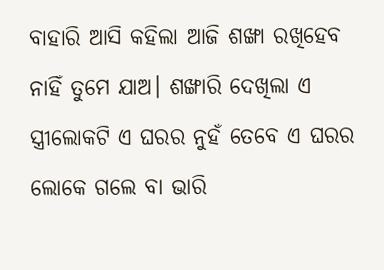ବାହାରି ଆସି କହିଲା ଆଜି ଶଙ୍ଖା ରଖିହେବ ନାହିଁ ତୁମେ ଯାଅ। ଶଙ୍ଖାରି ଦେଖିଲା ଏ ସ୍ତ୍ରୀଲୋକଟି ଏ ଘରର ନୁହଁ ତେବେ ଏ ଘରର ଲୋକେ ଗଲେ ବା ଭାରି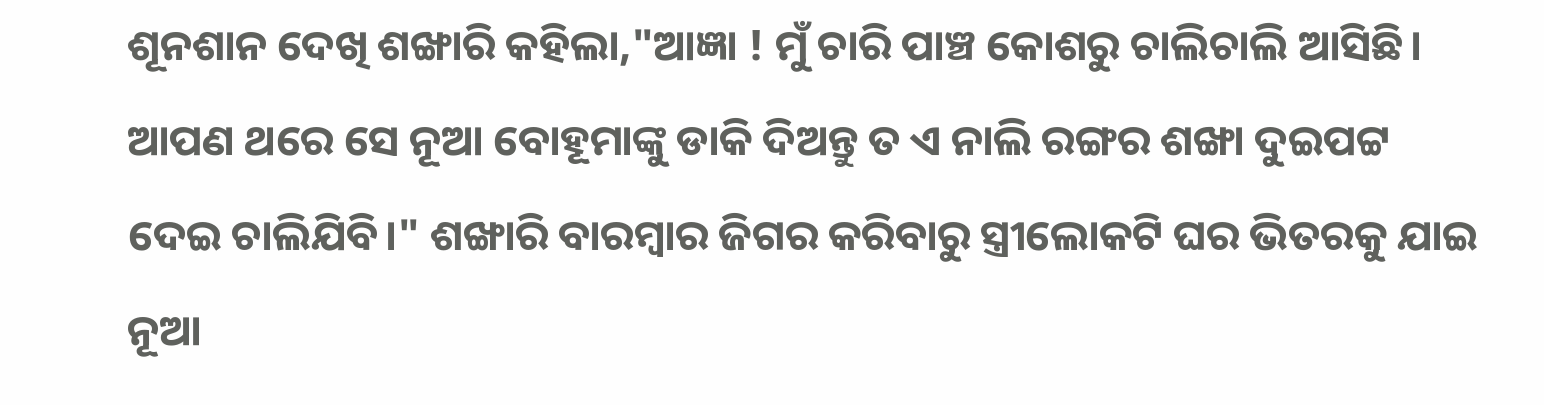ଶୂନଶାନ ଦେଖି ଶଙ୍ଖାରି କହିଲା,"ଆଜ୍ଞା ! ମୁଁ ଚାରି ପାଞ୍ଚ କୋଶରୁ ଚାଲିଚାଲି ଆସିଛି। ଆପଣ ଥରେ ସେ ନୂଆ ବୋହୂମାଙ୍କୁ ଡାକି ଦିଅନ୍ତୁ ତ ଏ ନାଲି ରଙ୍ଗର ଶଙ୍ଖା ଦୁଇପଟ୍ଟ ଦେଇ ଚାଲିଯିବି।" ଶଙ୍ଖାରି ବାରମ୍ବାର ଜିଗର କରିବାରୁ ସ୍ତ୍ରୀଲୋକଟି ଘର ଭିତରକୁ ଯାଇ ନୂଆ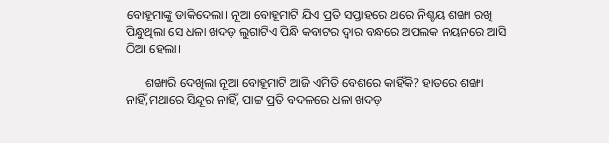ବୋହୂମାଙ୍କୁ ଡାକିଦେଲା। ନୂଆ ବୋହୂମାଟି ଯିଏ ପ୍ରତି ସପ୍ତାହରେ ଥରେ ନିଶ୍ଚୟ ଶଙ୍ଖା ରଖି ପିନ୍ଧୁଥିଲା ସେ ଧଳା ଖଦଡ଼ ଲୁଗାଟିଏ ପିନ୍ଧି କବାଟର ଦ୍ବାର ବନ୍ଧରେ ଅପଲକ ନୟନରେ ଆସି ଠିଆ ହେଲା।

      ଶଙ୍ଖାରି ଦେଖିଲା ନୂଆ ବୋହୂମାଟି ଆଜି ଏମିତି ବେଶରେ କାହିଁକି? ହାତରେ ଶଙ୍ଖା ନାହିଁ,ମଥାରେ ସିନ୍ଦୂର ନାହିଁ, ପାଟ୍ଟ ପ୍ରତି ବଦଳରେ ଧଳା ଖଦଡ଼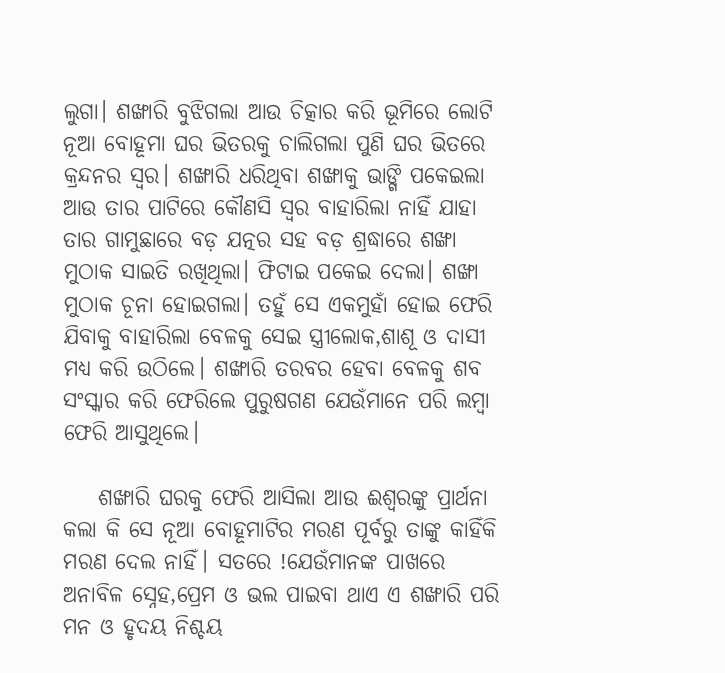ଲୁଗା। ଶଙ୍ଖାରି ବୁଝିଗଲା ଆଉ ଚିତ୍କାର କରି ଭୂମିରେ ଲୋଟି ନୂଆ ବୋହୂମା ଘର ଭିତରକୁ ଚାଲିଗଲା ପୁଣି ଘର ଭିତରେ କ୍ରନ୍ଦନର ସ୍ବର। ଶଙ୍ଖାରି ଧରିଥିବା ଶଙ୍ଖାକୁ ଭାଙ୍ଗି ପକେଇଲା ଆଉ ତାର ପାଟିରେ କୌଣସି ସ୍ବର ବାହାରିଲା ନାହିଁ ଯାହା ତାର ଗାମୁଛାରେ ବଡ଼ ଯତ୍ନର ସହ ବଡ଼ ଶ୍ରଦ୍ଧାରେ ଶଙ୍ଖା ମୁଠାକ ସାଇତି ରଖିଥିଲା। ଫିଟାଇ ପକେଇ ଦେଲା। ଶଙ୍ଖା ମୁଠାକ ଚୂନା ହୋଇଗଲା। ତହୁଁ ସେ ଏକମୁହାଁ ହୋଇ ଫେରି ଯିବାକୁ ବାହାରିଲା ବେଳକୁ ସେଇ ସ୍ତ୍ରୀଲୋକ,ଶାଶୂ ଓ ଦାସୀ ମଧ୍ଯ କରି ଉଠିଲେ। ଶଙ୍ଖାରି ତରବର ହେବା ବେଳକୁ ଶବ ସଂସ୍କାର କରି ଫେରିଲେ ପୁରୁଷଗଣ ଯେଉଁମାନେ ପରି ଲମ୍ବା ଫେରି ଆସୁଥିଲେ।

    ଶଙ୍ଖାରି ଘରକୁ ଫେରି ଆସିଲା ଆଉ ଈଶ୍ବରଙ୍କୁ ପ୍ରାର୍ଥନା କଲା କି ସେ ନୂଆ ବୋହୂମାଟିର ମରଣ ପୂର୍ବରୁ ତାଙ୍କୁ କାହିଁକି ମରଣ ଦେଲ ନାହିଁ। ସତରେ !ଯେଉଁମାନଙ୍କ ପାଖରେ ଅନାବିଳ ସ୍ନେହ,ପ୍ରେମ ଓ ଭଲ ପାଇବା ଥାଏ ଏ ଶଙ୍ଖାରି ପରି ମନ ଓ ହୃଦୟ ନିଶ୍ଚୟ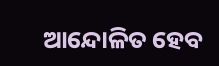ଆନ୍ଦୋଳିତ ହେବ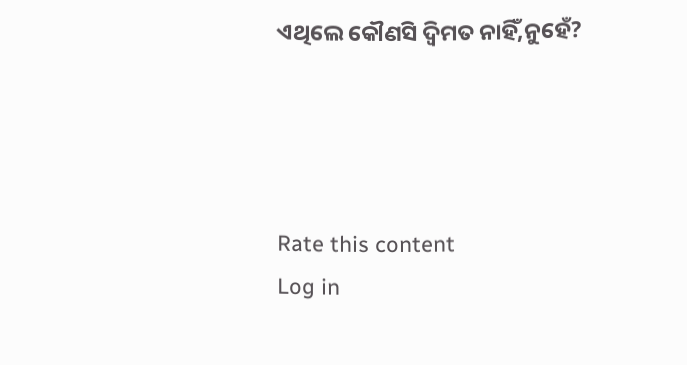ଏଥିଲେ କୌଣସି ଦ୍ବିମତ ନାହିଁ,ନୁହେଁ?




Rate this content
Log in